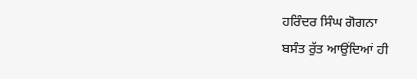ਹਰਿੰਦਰ ਸਿੰਘ ਗੋਗਨਾ
ਬਸੰਤ ਰੁੱਤ ਆਉਂਦਿਆਂ ਹੀ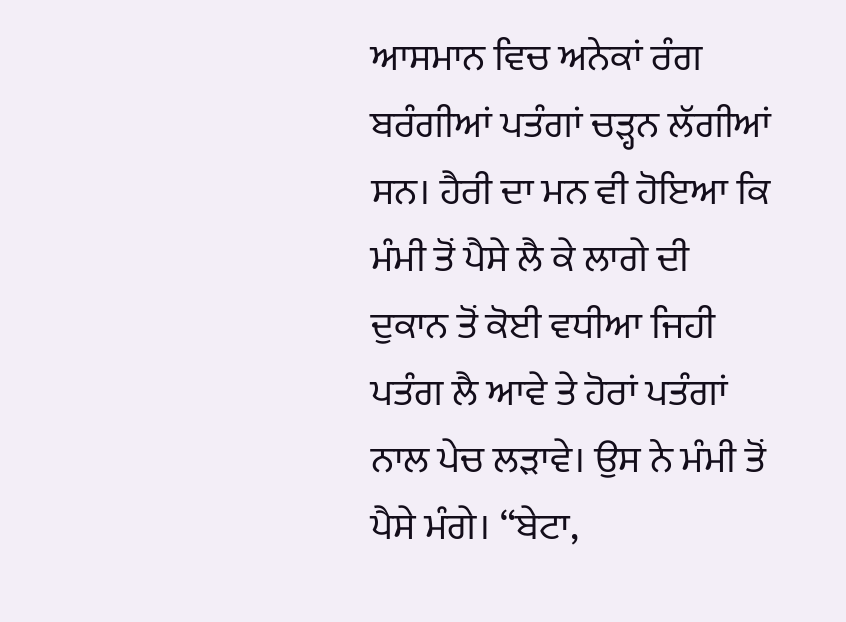ਆਸਮਾਨ ਵਿਚ ਅਨੇਕਾਂ ਰੰਗ ਬਰੰਗੀਆਂ ਪਤੰਗਾਂ ਚੜ੍ਹਨ ਲੱਗੀਆਂ ਸਨ। ਹੈਰੀ ਦਾ ਮਨ ਵੀ ਹੋਇਆ ਕਿ ਮੰਮੀ ਤੋਂ ਪੈਸੇ ਲੈ ਕੇ ਲਾਗੇ ਦੀ ਦੁਕਾਨ ਤੋਂ ਕੋਈ ਵਧੀਆ ਜਿਹੀ ਪਤੰਗ ਲੈ ਆਵੇ ਤੇ ਹੋਰਾਂ ਪਤੰਗਾਂ ਨਾਲ ਪੇਚ ਲੜਾਵੇ। ਉਸ ਨੇ ਮੰਮੀ ਤੋਂ ਪੈਸੇ ਮੰਗੇ। “ਬੇਟਾ,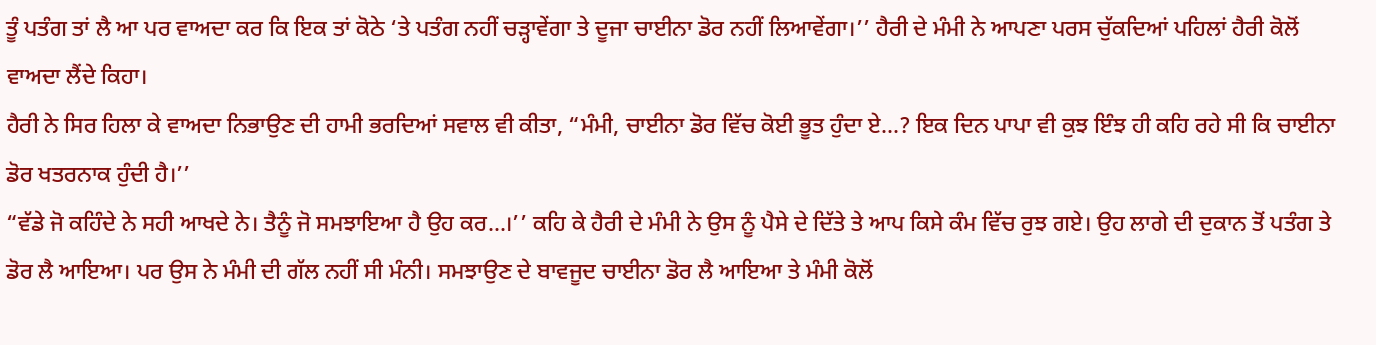ਤੂੰ ਪਤੰਗ ਤਾਂ ਲੈ ਆ ਪਰ ਵਾਅਦਾ ਕਰ ਕਿ ਇਕ ਤਾਂ ਕੋਠੇ ‘ਤੇ ਪਤੰਗ ਨਹੀਂ ਚੜ੍ਹਾਵੇਂਗਾ ਤੇ ਦੂਜਾ ਚਾਈਨਾ ਡੋਰ ਨਹੀਂ ਲਿਆਵੇਂਗਾ।’’ ਹੈਰੀ ਦੇ ਮੰਮੀ ਨੇ ਆਪਣਾ ਪਰਸ ਚੁੱਕਦਿਆਂ ਪਹਿਲਾਂ ਹੈਰੀ ਕੋਲੋਂ ਵਾਅਦਾ ਲੈਂਦੇ ਕਿਹਾ।
ਹੈਰੀ ਨੇ ਸਿਰ ਹਿਲਾ ਕੇ ਵਾਅਦਾ ਨਿਭਾਉਣ ਦੀ ਹਾਮੀ ਭਰਦਿਆਂ ਸਵਾਲ ਵੀ ਕੀਤਾ, “ਮੰਮੀ, ਚਾਈਨਾ ਡੋਰ ਵਿੱਚ ਕੋਈ ਭੂਤ ਹੁੰਦਾ ਏ…? ਇਕ ਦਿਨ ਪਾਪਾ ਵੀ ਕੁਝ ਇੰਝ ਹੀ ਕਹਿ ਰਹੇ ਸੀ ਕਿ ਚਾਈਨਾ ਡੋਰ ਖਤਰਨਾਕ ਹੁੰਦੀ ਹੈ।’’
“ਵੱਡੇ ਜੋ ਕਹਿੰਦੇ ਨੇ ਸਹੀ ਆਖਦੇ ਨੇ। ਤੈਨੂੰ ਜੋ ਸਮਝਾਇਆ ਹੈ ਉਹ ਕਰ…।’’ ਕਹਿ ਕੇ ਹੈਰੀ ਦੇ ਮੰਮੀ ਨੇ ਉਸ ਨੂੰ ਪੈਸੇ ਦੇ ਦਿੱਤੇ ਤੇ ਆਪ ਕਿਸੇ ਕੰਮ ਵਿੱਚ ਰੁਝ ਗਏ। ਉਹ ਲਾਗੇ ਦੀ ਦੁਕਾਨ ਤੋਂ ਪਤੰਗ ਤੇ ਡੋਰ ਲੈ ਆਇਆ। ਪਰ ਉਸ ਨੇ ਮੰਮੀ ਦੀ ਗੱਲ ਨਹੀਂ ਸੀ ਮੰਨੀ। ਸਮਝਾਉਣ ਦੇ ਬਾਵਜੂਦ ਚਾਈਨਾ ਡੋਰ ਲੈ ਆਇਆ ਤੇ ਮੰਮੀ ਕੋਲੋਂ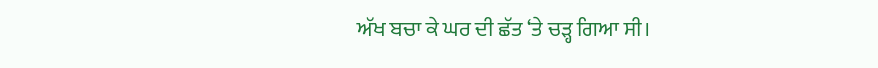ਅੱਖ ਬਚਾ ਕੇ ਘਰ ਦੀ ਛੱਤ ‘ਤੇ ਚੜ੍ਹ ਗਿਆ ਸੀ।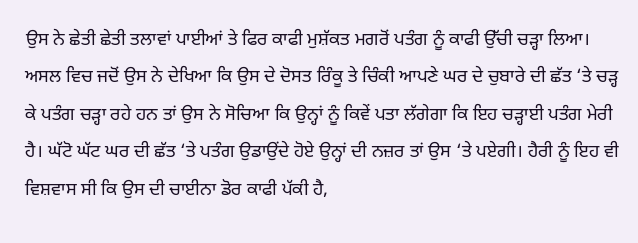ਉਸ ਨੇ ਛੇਤੀ ਛੇਤੀ ਤਲਾਵਾਂ ਪਾਈਆਂ ਤੇ ਫਿਰ ਕਾਫੀ ਮੁਸ਼ੱਕਤ ਮਗਰੋਂ ਪਤੰਗ ਨੂੰ ਕਾਫੀ ਉੱਚੀ ਚੜ੍ਹਾ ਲਿਆ। ਅਸਲ ਵਿਚ ਜਦੋਂ ਉਸ ਨੇ ਦੇਖਿਆ ਕਿ ਉਸ ਦੇ ਦੋਸਤ ਰਿੰਕੂ ਤੇ ਚਿੰਕੀ ਆਪਣੇ ਘਰ ਦੇ ਚੁਬਾਰੇ ਦੀ ਛੱਤ ‘ਤੇ ਚੜ੍ਹ ਕੇ ਪਤੰਗ ਚੜ੍ਹਾ ਰਹੇ ਹਨ ਤਾਂ ਉਸ ਨੇ ਸੋਚਿਆ ਕਿ ਉਨ੍ਹਾਂ ਨੂੰ ਕਿਵੇਂ ਪਤਾ ਲੱਗੇਗਾ ਕਿ ਇਹ ਚੜ੍ਹਾਈ ਪਤੰਗ ਮੇਰੀ ਹੈ। ਘੱਟੋ ਘੱਟ ਘਰ ਦੀ ਛੱਤ ‘ਤੇ ਪਤੰਗ ਉਡਾਉਂਦੇ ਹੋਏ ਉਨ੍ਹਾਂ ਦੀ ਨਜ਼ਰ ਤਾਂ ਉਸ ‘ਤੇ ਪਏਗੀ। ਹੈਰੀ ਨੂੰ ਇਹ ਵੀ ਵਿਸ਼ਵਾਸ ਸੀ ਕਿ ਉਸ ਦੀ ਚਾਈਨਾ ਡੋਰ ਕਾਫੀ ਪੱਕੀ ਹੈ,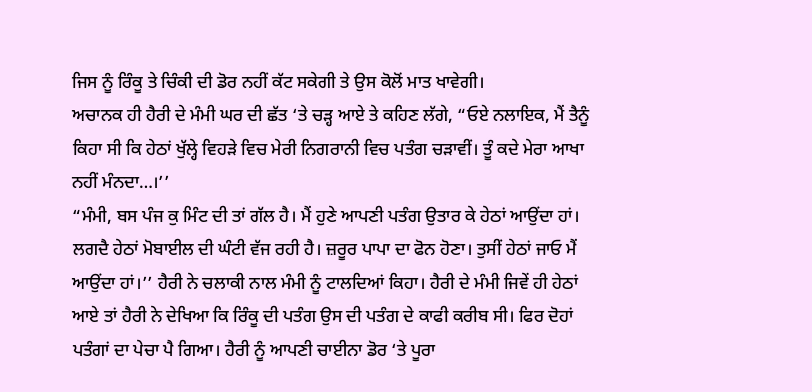ਜਿਸ ਨੂੰ ਰਿੰਕੂ ਤੇ ਚਿੰਕੀ ਦੀ ਡੋਰ ਨਹੀਂ ਕੱਟ ਸਕੇਗੀ ਤੇ ਉਸ ਕੋਲੋਂ ਮਾਤ ਖਾਵੇਗੀ।
ਅਚਾਨਕ ਹੀ ਹੈਰੀ ਦੇ ਮੰਮੀ ਘਰ ਦੀ ਛੱਤ ‘ਤੇ ਚੜ੍ਹ ਆਏ ਤੇ ਕਹਿਣ ਲੱਗੇ, “ਓਏ ਨਲਾਇਕ, ਮੈਂ ਤੈਨੂੰ ਕਿਹਾ ਸੀ ਕਿ ਹੇਠਾਂ ਖੁੱਲ੍ਹੇ ਵਿਹੜੇ ਵਿਚ ਮੇਰੀ ਨਿਗਰਾਨੀ ਵਿਚ ਪਤੰਗ ਚੜਾਵੀਂ। ਤੂੰ ਕਦੇ ਮੇਰਾ ਆਖਾ ਨਹੀਂ ਮੰਨਦਾ…।’’
“ਮੰਮੀ, ਬਸ ਪੰਜ ਕੁ ਮਿੰਟ ਦੀ ਤਾਂ ਗੱਲ ਹੈ। ਮੈਂ ਹੁਣੇ ਆਪਣੀ ਪਤੰਗ ਉਤਾਰ ਕੇ ਹੇਠਾਂ ਆਉਂਦਾ ਹਾਂ। ਲਗਦੈ ਹੇਠਾਂ ਮੋਬਾਈਲ ਦੀ ਘੰਟੀ ਵੱਜ ਰਹੀ ਹੈ। ਜ਼ਰੂਰ ਪਾਪਾ ਦਾ ਫੋਨ ਹੋਣਾ। ਤੁਸੀਂ ਹੇਠਾਂ ਜਾਓ ਮੈਂ ਆਉਂਦਾ ਹਾਂ।’’ ਹੈਰੀ ਨੇ ਚਲਾਕੀ ਨਾਲ ਮੰਮੀ ਨੂੰ ਟਾਲਦਿਆਂ ਕਿਹਾ। ਹੈਰੀ ਦੇ ਮੰਮੀ ਜਿਵੇਂ ਹੀ ਹੇਠਾਂ ਆਏ ਤਾਂ ਹੈਰੀ ਨੇ ਦੇਖਿਆ ਕਿ ਰਿੰਕੂ ਦੀ ਪਤੰਗ ਉਸ ਦੀ ਪਤੰਗ ਦੇ ਕਾਫੀ ਕਰੀਬ ਸੀ। ਫਿਰ ਦੋਹਾਂ ਪਤੰਗਾਂ ਦਾ ਪੇਚਾ ਪੈ ਗਿਆ। ਹੈਰੀ ਨੂੰ ਆਪਣੀ ਚਾਈਨਾ ਡੋਰ ‘ਤੇ ਪੂਰਾ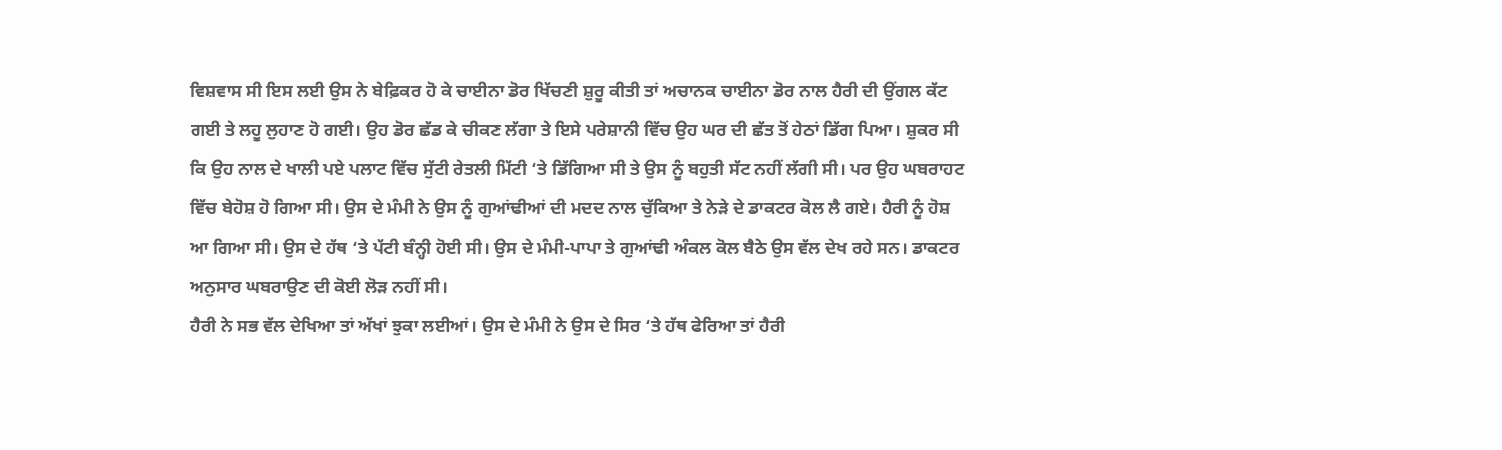ਵਿਸ਼ਵਾਸ ਸੀ ਇਸ ਲਈ ਉਸ ਨੇ ਬੇਫ਼ਿਕਰ ਹੋ ਕੇ ਚਾਈਨਾ ਡੋਰ ਖਿੱਚਣੀ ਸ਼ੁਰੂ ਕੀਤੀ ਤਾਂ ਅਚਾਨਕ ਚਾਈਨਾ ਡੋਰ ਨਾਲ ਹੈਰੀ ਦੀ ਉਂਗਲ ਕੱਟ ਗਈ ਤੇ ਲਹੂ ਲੁਹਾਣ ਹੋ ਗਈ। ਉਹ ਡੋਰ ਛੱਡ ਕੇ ਚੀਕਣ ਲੱਗਾ ਤੇ ਇਸੇ ਪਰੇਸ਼ਾਨੀ ਵਿੱਚ ਉਹ ਘਰ ਦੀ ਛੱਤ ਤੋਂ ਹੇਠਾਂ ਡਿੱਗ ਪਿਆ। ਸ਼ੁਕਰ ਸੀ ਕਿ ਉਹ ਨਾਲ ਦੇ ਖਾਲੀ ਪਏ ਪਲਾਟ ਵਿੱਚ ਸੁੱਟੀ ਰੇਤਲੀ ਮਿੱਟੀ ‘ਤੇ ਡਿੱਗਿਆ ਸੀ ਤੇ ਉਸ ਨੂੰ ਬਹੁਤੀ ਸੱਟ ਨਹੀਂ ਲੱਗੀ ਸੀ। ਪਰ ਉਹ ਘਬਰਾਹਟ ਵਿੱਚ ਬੇਹੋਸ਼ ਹੋ ਗਿਆ ਸੀ। ਉਸ ਦੇ ਮੰਮੀ ਨੇ ਉਸ ਨੂੰ ਗੁਆਂਢੀਆਂ ਦੀ ਮਦਦ ਨਾਲ ਚੁੱਕਿਆ ਤੇ ਨੇੜੇ ਦੇ ਡਾਕਟਰ ਕੋਲ ਲੈ ਗਏ। ਹੈਰੀ ਨੂੰ ਹੋਸ਼ ਆ ਗਿਆ ਸੀ। ਉਸ ਦੇ ਹੱਥ ‘ਤੇ ਪੱਟੀ ਬੰਨ੍ਹੀ ਹੋਈ ਸੀ। ਉਸ ਦੇ ਮੰਮੀ-ਪਾਪਾ ਤੇ ਗੁਆਂਢੀ ਅੰਕਲ ਕੋਲ ਬੈਠੇ ਉਸ ਵੱਲ ਦੇਖ ਰਹੇ ਸਨ। ਡਾਕਟਰ ਅਨੁਸਾਰ ਘਬਰਾਉਣ ਦੀ ਕੋਈ ਲੋੜ ਨਹੀਂ ਸੀ।
ਹੈਰੀ ਨੇ ਸਭ ਵੱਲ ਦੇਖਿਆ ਤਾਂ ਅੱਖਾਂ ਝੁਕਾ ਲਈਆਂ। ਉਸ ਦੇ ਮੰਮੀ ਨੇ ਉਸ ਦੇ ਸਿਰ ‘ਤੇ ਹੱਥ ਫੇਰਿਆ ਤਾਂ ਹੈਰੀ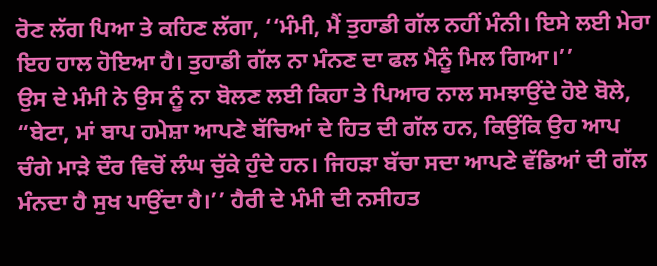ਰੋਣ ਲੱਗ ਪਿਆ ਤੇ ਕਹਿਣ ਲੱਗਾ, ‘‘ਮੰਮੀ, ਮੈਂ ਤੁਹਾਡੀ ਗੱਲ ਨਹੀਂ ਮੰਨੀ। ਇਸੇ ਲਈ ਮੇਰਾ ਇਹ ਹਾਲ ਹੋਇਆ ਹੈ। ਤੁਹਾਡੀ ਗੱਲ ਨਾ ਮੰਨਣ ਦਾ ਫਲ ਮੈਨੂੰ ਮਿਲ ਗਿਆ।’’
ਉਸ ਦੇ ਮੰਮੀ ਨੇ ਉਸ ਨੂੰ ਨਾ ਬੋਲਣ ਲਈ ਕਿਹਾ ਤੇ ਪਿਆਰ ਨਾਲ ਸਮਝਾਉਂਦੇ ਹੋਏ ਬੋਲੇ, “ਬੇਟਾ, ਮਾਂ ਬਾਪ ਹਮੇਸ਼ਾ ਆਪਣੇ ਬੱਚਿਆਂ ਦੇ ਹਿਤ ਦੀ ਗੱਲ ਹਨ, ਕਿਉਂਕਿ ਉਹ ਆਪ ਚੰਗੇ ਮਾੜੇ ਦੌਰ ਵਿਚੋਂ ਲੰਘ ਚੁੱਕੇ ਹੁੰਦੇ ਹਨ। ਜਿਹੜਾ ਬੱਚਾ ਸਦਾ ਆਪਣੇ ਵੱਡਿਆਂ ਦੀ ਗੱਲ ਮੰਨਦਾ ਹੈ ਸੁਖ ਪਾਉਂਦਾ ਹੈ।’’ ਹੈਰੀ ਦੇ ਮੰਮੀ ਦੀ ਨਸੀਹਤ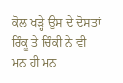ਕੋਲ ਖੜ੍ਹੇ ਉਸ ਦੇ ਦੋਸਤਾਂ ਰਿੰਕੂ ਤੇ ਚਿੰਕੀ ਨੇ ਵੀ ਮਨ ਹੀ ਮਨ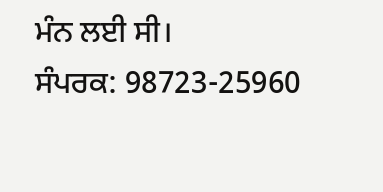ਮੰਨ ਲਈ ਸੀ।
ਸੰਪਰਕ: 98723-25960